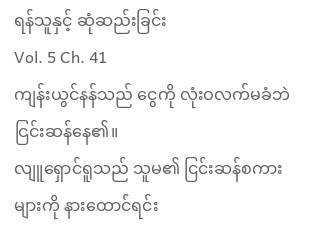ရန်သူနှင့် ဆုံဆည်းခြင်း
Vol. 5 Ch. 41
ကျန်းယွင်နန်သည် ငွေကို လုံးဝလက်မခံဘဲ ငြင်းဆန်နေ၏။
လျူရှောင်ရူသည် သူမ၏ ငြင်းဆန်စကားများကို နားထောင်ရင်း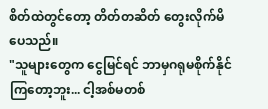စိတ်ထဲတွင်တော့ တိတ်တဆိတ် တွေးလိုက်မိပေသည်။
"သူများတွေက ငွေမြင်ရင် ဘာမှဂရုမစိုက်နိုင်ကြတော့ဘူး... ငါ့အစ်မတစ်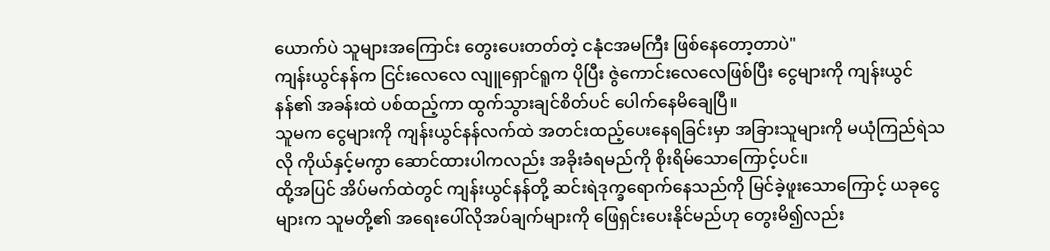ယောက်ပဲ သူများအကြောင်း တွေးပေးတတ်တဲ့ ငနုံငအမကြီး ဖြစ်နေတော့တာပဲ"
ကျန်းယွင်နန်က ငြင်းလေလေ လျူရှောင်ရူက ပိုပြီး ဇွဲကောင်းလေလေဖြစ်ပြီး ငွေများကို ကျန်းယွင်နန်၏ အခန်းထဲ ပစ်ထည့်ကာ ထွက်သွားချင်စိတ်ပင် ပေါက်နေမိချေပြီ။
သူမက ငွေများကို ကျန်းယွင်နန်လက်ထဲ အတင်းထည့်ပေးနေရခြင်းမှာ အခြားသူများကို မယုံကြည်ရဲသလို ကိုယ်နှင့်မကွာ ဆောင်ထားပါကလည်း အခိုးခံရမည်ကို စိုးရိမ်သောကြောင့်ပင်။
ထို့အပြင် အိပ်မက်ထဲတွင် ကျန်းယွင်နန်တို့ ဆင်းရဲဒုက္ခရောက်နေသည်ကို မြင်ခဲ့ဖူးသောကြောင့် ယခုငွေများက သူမတို့၏ အရေးပေါ်လိုအပ်ချက်များကို ဖြေရှင်းပေးနိုင်မည်ဟု တွေးမိ၍လည်း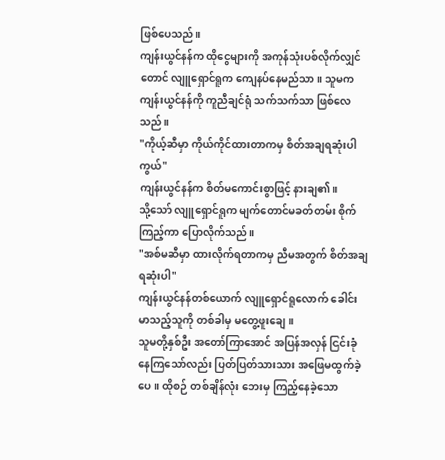ဖြစ်ပေသည်။
ကျန်းယွင်နန်က ထိုငွေများကို အကုန်သုံးပစ်လိုက်လျှင်တောင် လျူရှောင်ရူက ကျေနပ်နေမည်သာ။ သူမက ကျန်းယွင်နန်ကို ကူညီချင်ရုံ သက်သက်သာ ဖြစ်လေသည်။
"ကိုယ့်ဆီမှာ ကိုယ်ကိုင်ထားတာကမှ စိတ်အချရဆုံးပါကွယ်"
ကျန်းယွင်နန်က စိတ်မကောင်းစွာဖြင့် နားချ၏။
သို့သော် လျူရှောင်ရူက မျက်တောင်မခတ်တမ်း စိုက်ကြည့်ကာ ပြောလိုက်သည်။
"အစ်မဆီမှာ ထားလိုက်ရတာကမှ ညီမအတွက် စိတ်အချရဆုံးပါ"
ကျန်းယွင်နန်တစ်ယောက် လျူရှောင်ရူလောက် ခေါင်းမာသည့်သူကို တစ်ခါမှ မတွေ့ဖူးချေ။
သူမတို့နှစ်ဦး အတော်ကြာအောင် အပြန်အလှန် ငြင်းခုံနေကြသော်လည်း ပြတ်ပြတ်သားသား အဖြေမထွက်ခဲ့ပေ။ ထိုစဉ် တစ်ချိန်လုံး ဘေးမှ ကြည့်နေခဲ့သော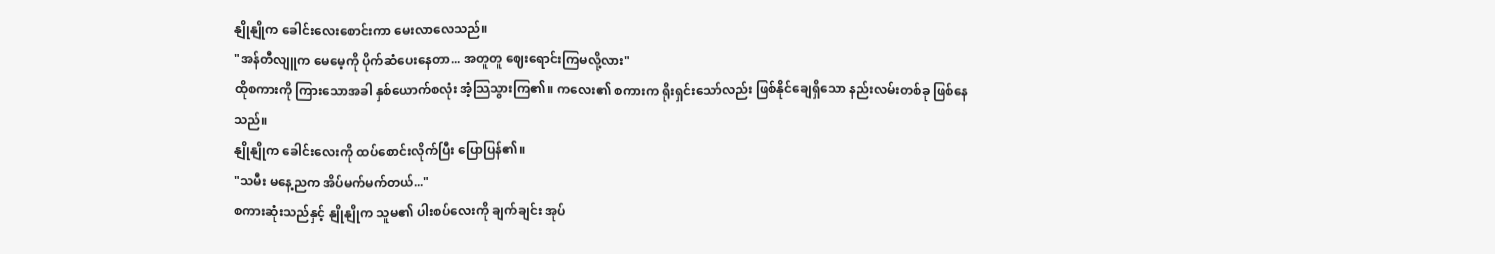နျိုနျိုက ခေါင်းလေးစောင်းကာ မေးလာလေသည်။
"အန်တီလျူက မေမေ့ကို ပိုက်ဆံပေးနေတာ... အတူတူ ဈေးရောင်းကြမလို့လား"
ထိုစကားကို ကြားသောအခါ နှစ်ယောက်စလုံး အံ့သြသွားကြ၏။ ကလေး၏ စကားက ရိုးရှင်းသော်လည်း ဖြစ်နိုင်ချေရှိသော နည်းလမ်းတစ်ခု ဖြစ်နေသည်။
နျိုနျိုက ခေါင်းလေးကို ထပ်စောင်းလိုက်ပြီး ပြောပြန်၏။
"သမီး မနေ့ညက အိပ်မက်မက်တယ်..."
စကားဆုံးသည်နှင့် နျိုနျိုက သူမ၏ ပါးစပ်လေးကို ချက်ချင်း အုပ်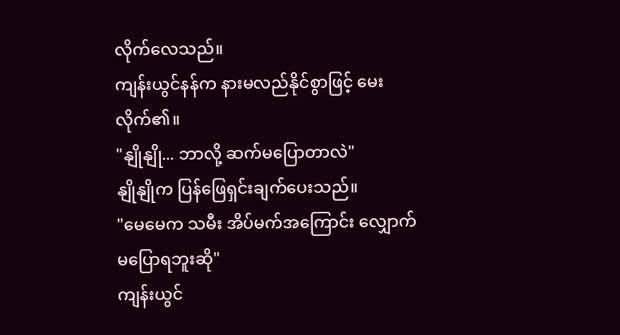လိုက်လေသည်။
ကျန်းယွင်နန်က နားမလည်နိုင်စွာဖြင့် မေးလိုက်၏။
"နျိုနျို... ဘာလို့ ဆက်မပြောတာလဲ"
နျိုနျိုက ပြန်ဖြေရှင်းချက်ပေးသည်။
"မေမေက သမီး အိပ်မက်အကြောင်း လျှောက်မပြောရဘူးဆို"
ကျန်းယွင်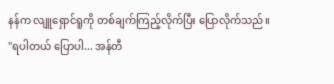နန်က လျူရှောင်ရူကို တစ်ချက်ကြည့်လိုက်ပြီး ပြောလိုက်သည်။
"ရပါတယ် ပြောပါ... အန်တီ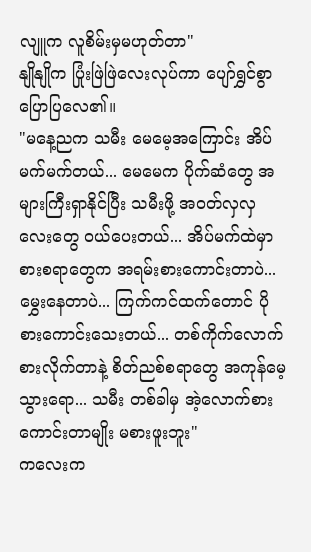လျူက လူစိမ်းမှမဟုတ်တာ"
နျိုနျိုက ပြုံးဖြဲဖြဲလေးလုပ်ကာ ပျော်ရွှင်စွာ ပြောပြလေ၏။
"မနေ့ညက သမီး မေမေ့အကြောင်း အိပ်မက်မက်တယ်... မေမေက ပိုက်ဆံတွေ အများကြီးရှာနိုင်ပြီး သမီးဖို့ အဝတ်လှလှလေးတွေ ဝယ်ပေးတယ်... အိပ်မက်ထဲမှာ စားစရာတွေက အရမ်းစားကောင်းတာပဲ... မွှေးနေတာပဲ... ကြက်ကင်ထက်တောင် ပိုစားကောင်းသေးတယ်... တစ်ကိုက်လောက် စားလိုက်တာနဲ့ စိတ်ညစ်စရာတွေ အကုန်မေ့သွားရော... သမီး တစ်ခါမှ အဲ့လောက်စားကောင်းတာမျိုး မစားဖူးဘူး"
ကလေးက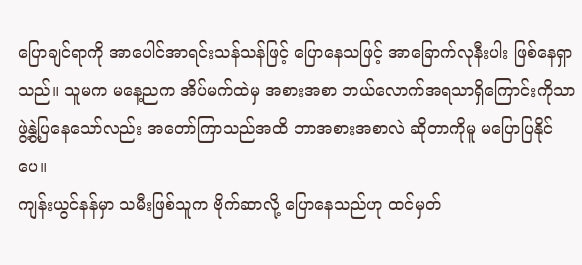ပြောချင်ရာကို အာပေါင်အာရင်းသန်သန်ဖြင့် ပြောနေသဖြင့် အာခြောက်လုနီးပါး ဖြစ်နေရှာသည်။ သူမက မနေ့ညက အိပ်မက်ထဲမှ အစားအစာ ဘယ်လောက်အရသာရှိကြောင်းကိုသာ ဖွဲ့နွဲ့ပြနေသော်လည်း အတော်ကြာသည်အထိ ဘာအစားအစာလဲ ဆိုတာကိုမူ မပြောပြနိုင်ပေ။
ကျန်းယွင်နန်မှာ သမီးဖြစ်သူက ဗိုက်ဆာလို့ ပြောနေသည်ဟု ထင်မှတ်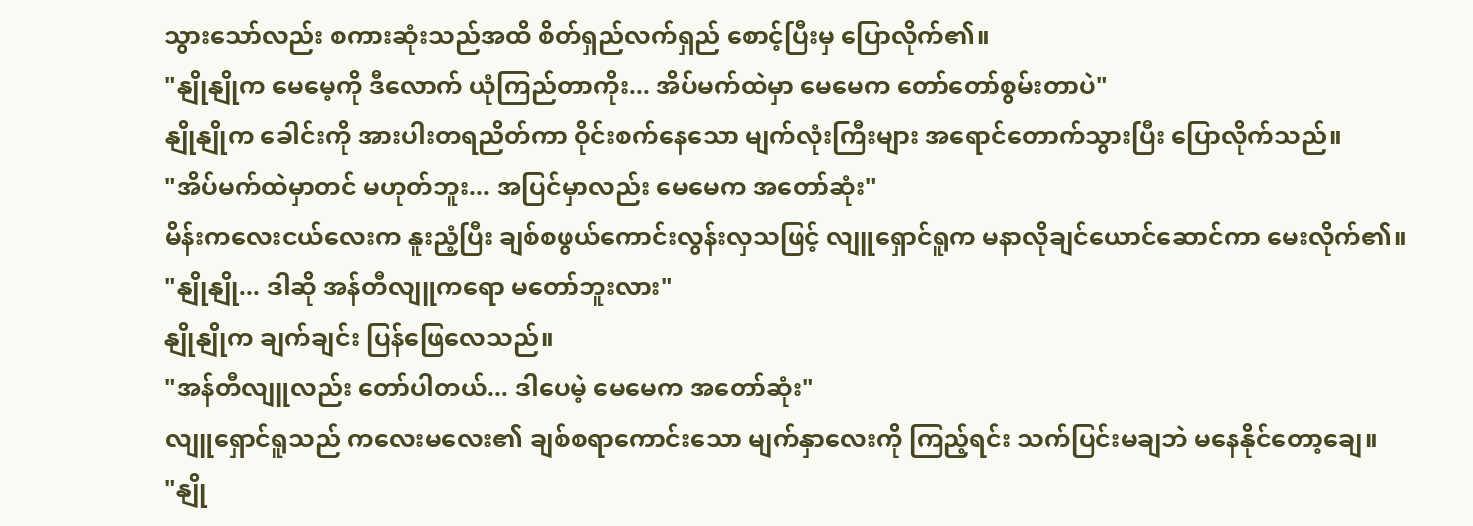သွားသော်လည်း စကားဆုံးသည်အထိ စိတ်ရှည်လက်ရှည် စောင့်ပြီးမှ ပြောလိုက်၏။
"နျိုနျိုက မေမေ့ကို ဒီလောက် ယုံကြည်တာကိုး... အိပ်မက်ထဲမှာ မေမေက တော်တော်စွမ်းတာပဲ"
နျိုနျိုက ခေါင်းကို အားပါးတရညိတ်ကာ ဝိုင်းစက်နေသော မျက်လုံးကြီးများ အရောင်တောက်သွားပြီး ပြောလိုက်သည်။
"အိပ်မက်ထဲမှာတင် မဟုတ်ဘူး... အပြင်မှာလည်း မေမေက အတော်ဆုံး"
မိန်းကလေးငယ်လေးက နူးညံ့ပြီး ချစ်စဖွယ်ကောင်းလွန်းလှသဖြင့် လျူရှောင်ရူက မနာလိုချင်ယောင်ဆောင်ကာ မေးလိုက်၏။
"နျိုနျို... ဒါဆို အန်တီလျူကရော မတော်ဘူးလား"
နျိုနျိုက ချက်ချင်း ပြန်ဖြေလေသည်။
"အန်တီလျူလည်း တော်ပါတယ်... ဒါပေမဲ့ မေမေက အတော်ဆုံး"
လျူရှောင်ရူသည် ကလေးမလေး၏ ချစ်စရာကောင်းသော မျက်နှာလေးကို ကြည့်ရင်း သက်ပြင်းမချဘဲ မနေနိုင်တော့ချေ။
"နျို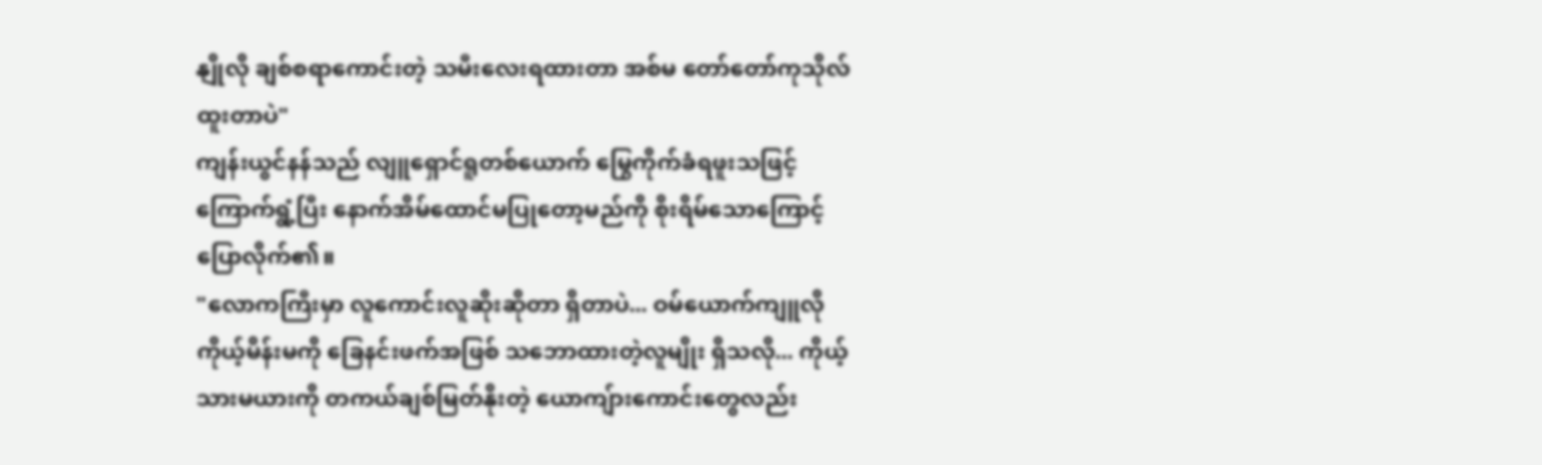နျိုလို ချစ်စရာကောင်းတဲ့ သမီးလေးရထားတာ အစ်မ တော်တော်ကုသိုလ်ထူးတာပဲ"
ကျန်းယွင်နန်သည် လျူရှောင်ရူတစ်ယောက် မြွေကိုက်ခံရဖူးသဖြင့် ကြောက်ရွံ့ပြီး နောက်အိမ်ထောင်မပြုတော့မည်ကို စိုးရိမ်သောကြောင့် ပြောလိုက်၏။
"လောကကြီးမှာ လူကောင်းလူဆိုးဆိုတာ ရှိတာပဲ... ဝမ်ယောက်ကျူလို ကိုယ့်မိန်းမကို ခြေနင်းဖက်အဖြစ် သဘောထားတဲ့လူမျိုး ရှိသလို... ကိုယ့်သားမယားကို တကယ်ချစ်မြတ်နိုးတဲ့ ယောကျ်ားကောင်းတွေလည်း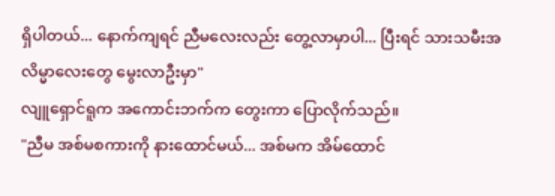ရှိပါတယ်... နောက်ကျရင် ညီမလေးလည်း တွေ့လာမှာပါ... ပြီးရင် သားသမီးအလိမ္မာလေးတွေ မွေးလာဦးမှာ"
လျူရှောင်ရူက အကောင်းဘက်က တွေးကာ ပြောလိုက်သည်။
"ညီမ အစ်မစကားကို နားထောင်မယ်... အစ်မက အိမ်ထောင်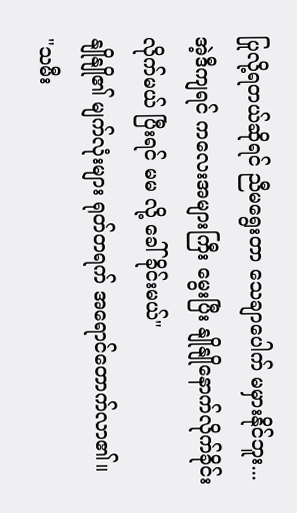ပြုလို့ရတယ်ဆိုရင် ညီမရွေးတာ သေချာပေါက် မမှားနိုင်ဘူး... အဲ့ဒီကျရင် ကလေးအများကြီး မွေးပြီး နျိုနျိုနောက်လိုက်ခိုင်းလိုက်မယ် ပြီးရင် မမ လို့ ခေါ်ခိုင်းမယ်"
နျိုနျို၏ မျက်လုံးများ ရုတ်တရက် အရောင်တောက်လာ၏။
"သမီး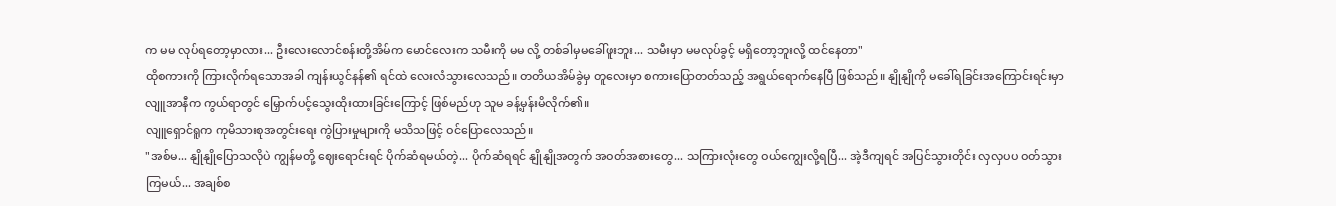က မမ လုပ်ရတော့မှာလား... ဦးလေးလောင်စန်းတို့အိမ်က မောင်လေးက သမီးကို မမ လို့ တစ်ခါမှမခေါ်ဖူးဘူး... သမီးမှာ မမလုပ်ခွင့် မရှိတော့ဘူးလို့ ထင်နေတာ"
ထိုစကားကို ကြားလိုက်ရသောအခါ ကျန်းယွင်နန်၏ ရင်ထဲ လေးလံသွားလေသည်။ တတိယအိမ်ခွဲမှ တူလေးမှာ စကားပြောတတ်သည့် အရွယ်ရောက်နေပြီ ဖြစ်သည်။ နျိုနျိုကို မခေါ်ရခြင်းအကြောင်းရင်းမှာ လျူအာနီက ကွယ်ရာတွင် မြှောက်ပင့်သွေးထိုးထားခြင်းကြောင့် ဖြစ်မည်ဟု သူမ ခန့်မှန်းမိလိုက်၏။
လျူရှောင်ရူက ကုမိသားစုအတွင်းရေး ကွဲပြားမှုများကို မသိသဖြင့် ဝင်ပြောလေသည်။
"အစ်မ... နျိုနျိုပြောသလိုပဲ ကျွန်မတို့ ဈေးရောင်းရင် ပိုက်ဆံရမယ်တဲ့... ပိုက်ဆံရရင် နျိုနျိုအတွက် အဝတ်အစားတွေ... သကြားလုံးတွေ ဝယ်ကျွေးလို့ရပြီ... အဲ့ဒီကျရင် အပြင်သွားတိုင်း လှလှပပ ဝတ်သွားကြမယ်... အချစ်စ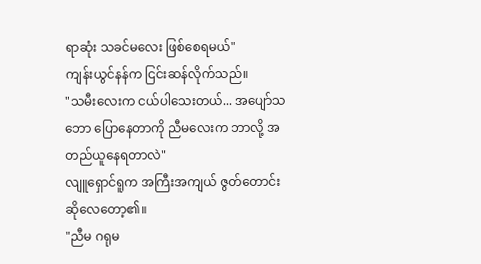ရာဆုံး သခင်မလေး ဖြစ်စေရမယ်"
ကျန်းယွင်နန်က ငြင်းဆန်လိုက်သည်။
"သမီးလေးက ငယ်ပါသေးတယ်... အပျော်သဘော ပြောနေတာကို ညီမလေးက ဘာလို့ အတည်ယူနေရတာလဲ"
လျူရှောင်ရူက အကြီးအကျယ် ဇွတ်တောင်းဆိုလေတော့၏။
"ညီမ ဂရုမ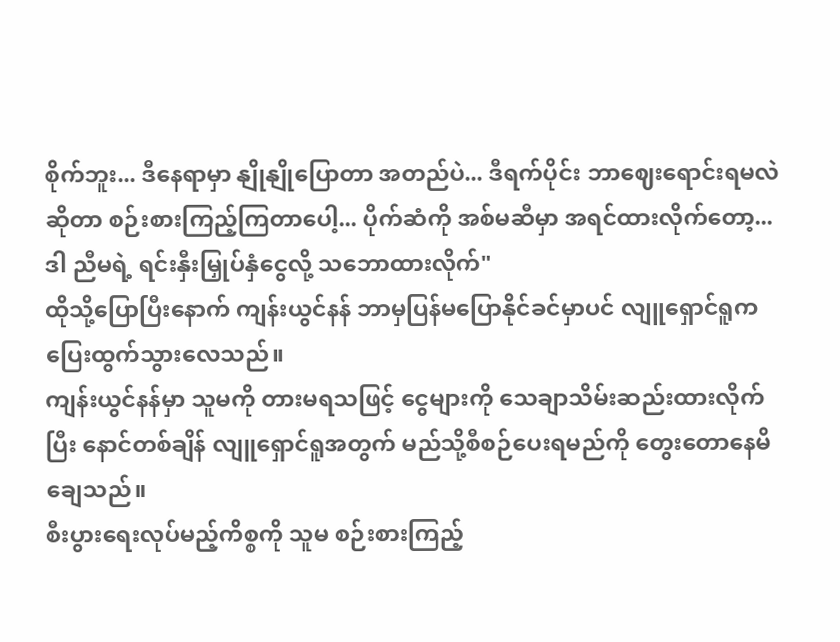စိုက်ဘူး... ဒီနေရာမှာ နျိုနျိုပြောတာ အတည်ပဲ... ဒီရက်ပိုင်း ဘာဈေးရောင်းရမလဲဆိုတာ စဉ်းစားကြည့်ကြတာပေါ့... ပိုက်ဆံကို အစ်မဆီမှာ အရင်ထားလိုက်တော့... ဒါ ညီမရဲ့ ရင်းနှီးမြှုပ်နှံငွေလို့ သဘောထားလိုက်"
ထိုသို့ပြောပြီးနောက် ကျန်းယွင်နန် ဘာမှပြန်မပြောနိုင်ခင်မှာပင် လျူရှောင်ရူက ပြေးထွက်သွားလေသည်။
ကျန်းယွင်နန်မှာ သူမကို တားမရသဖြင့် ငွေများကို သေချာသိမ်းဆည်းထားလိုက်ပြီး နောင်တစ်ချိန် လျူရှောင်ရူအတွက် မည်သို့စီစဉ်ပေးရမည်ကို တွေးတောနေမိချေသည်။
စီးပွားရေးလုပ်မည့်ကိစ္စကို သူမ စဉ်းစားကြည့်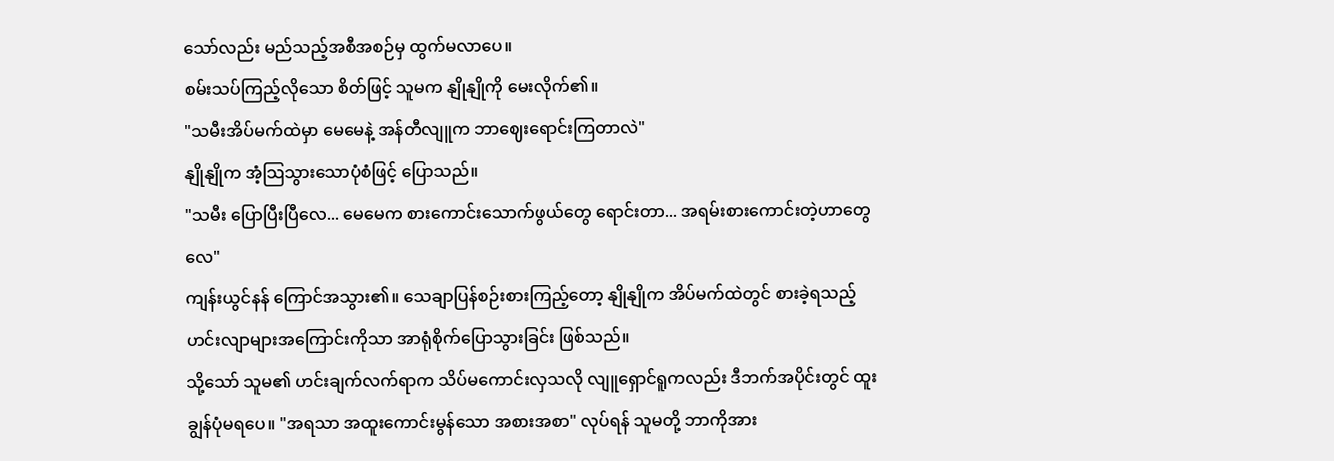သော်လည်း မည်သည့်အစီအစဉ်မှ ထွက်မလာပေ။
စမ်းသပ်ကြည့်လိုသော စိတ်ဖြင့် သူမက နျိုနျိုကို မေးလိုက်၏။
"သမီးအိပ်မက်ထဲမှာ မေမေနဲ့ အန်တီလျူက ဘာဈေးရောင်းကြတာလဲ"
နျိုနျိုက အံ့သြသွားသောပုံစံဖြင့် ပြောသည်။
"သမီး ပြောပြီးပြီလေ... မေမေက စားကောင်းသောက်ဖွယ်တွေ ရောင်းတာ... အရမ်းစားကောင်းတဲ့ဟာတွေလေ"
ကျန်းယွင်နန် ကြောင်အသွား၏။ သေချာပြန်စဉ်းစားကြည့်တော့ နျိုနျိုက အိပ်မက်ထဲတွင် စားခဲ့ရသည့် ဟင်းလျာများအကြောင်းကိုသာ အာရုံစိုက်ပြောသွားခြင်း ဖြစ်သည်။
သို့သော် သူမ၏ ဟင်းချက်လက်ရာက သိပ်မကောင်းလှသလို လျူရှောင်ရူကလည်း ဒီဘက်အပိုင်းတွင် ထူးချွန်ပုံမရပေ။ "အရသာ အထူးကောင်းမွန်သော အစားအစာ" လုပ်ရန် သူမတို့ ဘာကိုအား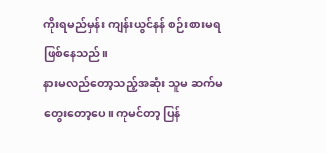ကိုးရမည်မှန်း ကျန်းယွင်နန် စဉ်းစားမရဖြစ်နေသည်။
နားမလည်တော့သည့်အဆုံး သူမ ဆက်မတွေးတော့ပေ။ ကုမင်တာ့ ပြန်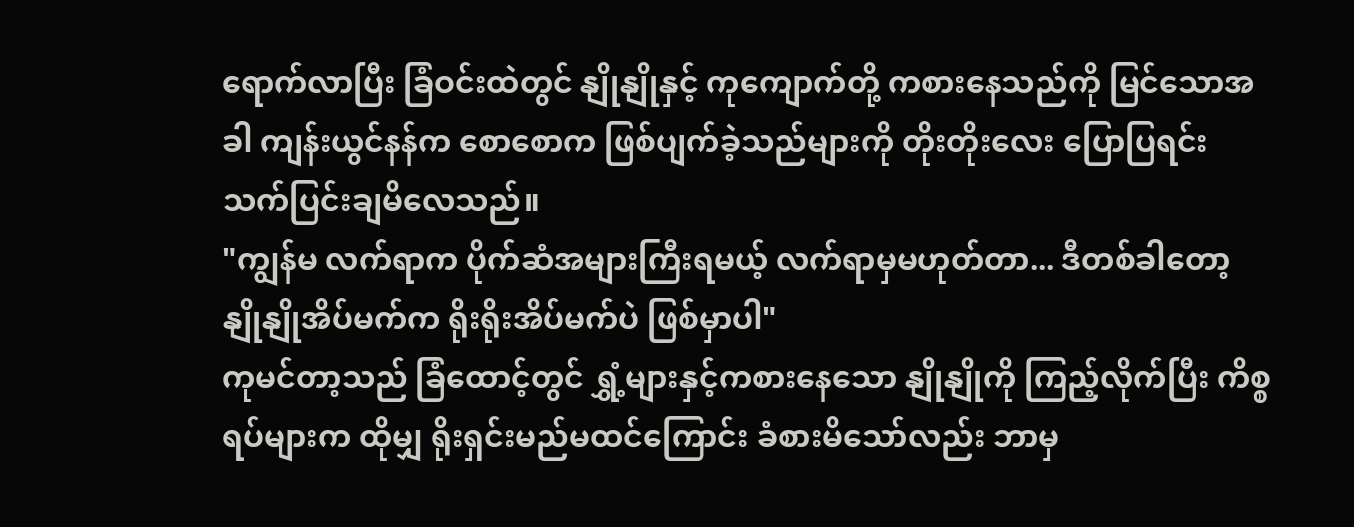ရောက်လာပြီး ခြံဝင်းထဲတွင် နျိုနျိုနှင့် ကုကျောက်တို့ ကစားနေသည်ကို မြင်သောအခါ ကျန်းယွင်နန်က စောစောက ဖြစ်ပျက်ခဲ့သည်များကို တိုးတိုးလေး ပြောပြရင်း သက်ပြင်းချမိလေသည်။
"ကျွန်မ လက်ရာက ပိုက်ဆံအများကြီးရမယ့် လက်ရာမှမဟုတ်တာ... ဒီတစ်ခါတော့ နျိုနျိုအိပ်မက်က ရိုးရိုးအိပ်မက်ပဲ ဖြစ်မှာပါ"
ကုမင်တာ့သည် ခြံထောင့်တွင် ရွှံ့များနှင့်ကစားနေသော နျိုနျိုကို ကြည့်လိုက်ပြီး ကိစ္စရပ်များက ထိုမျှ ရိုးရှင်းမည်မထင်ကြောင်း ခံစားမိသော်လည်း ဘာမှ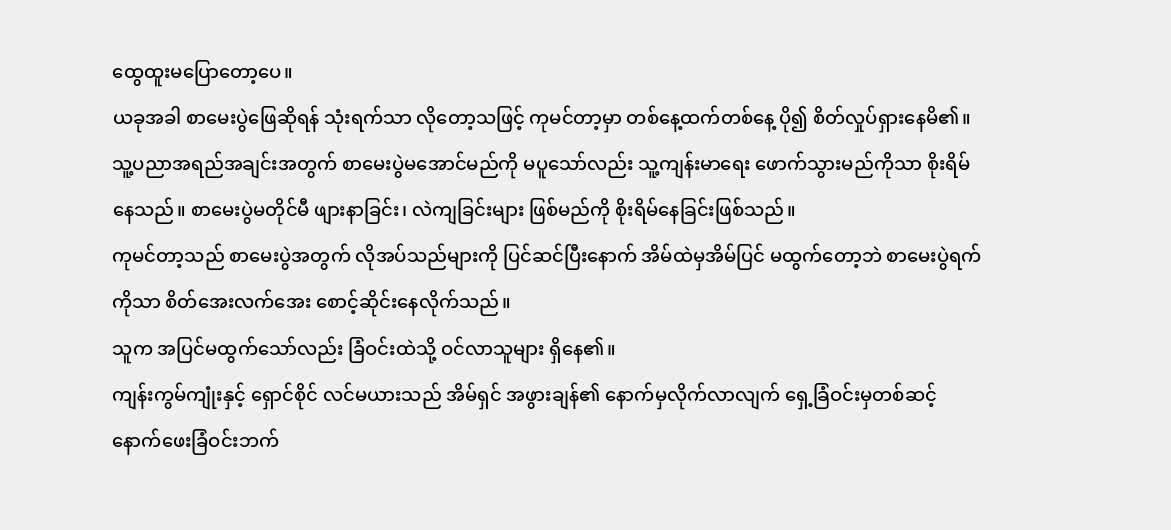ထွေထူးမပြောတော့ပေ။
ယခုအခါ စာမေးပွဲဖြေဆိုရန် သုံးရက်သာ လိုတော့သဖြင့် ကုမင်တာ့မှာ တစ်နေ့ထက်တစ်နေ့ ပို၍ စိတ်လှုပ်ရှားနေမိ၏။
သူ့ပညာအရည်အချင်းအတွက် စာမေးပွဲမအောင်မည်ကို မပူသော်လည်း သူ့ကျန်းမာရေး ဖောက်သွားမည်ကိုသာ စိုးရိမ်နေသည်။ စာမေးပွဲမတိုင်မီ ဖျားနာခြင်း၊ လဲကျခြင်းများ ဖြစ်မည်ကို စိုးရိမ်နေခြင်းဖြစ်သည်။
ကုမင်တာ့သည် စာမေးပွဲအတွက် လိုအပ်သည်များကို ပြင်ဆင်ပြီးနောက် အိမ်ထဲမှအိမ်ပြင် မထွက်တော့ဘဲ စာမေးပွဲရက်ကိုသာ စိတ်အေးလက်အေး စောင့်ဆိုင်းနေလိုက်သည်။
သူက အပြင်မထွက်သော်လည်း ခြံဝင်းထဲသို့ ဝင်လာသူများ ရှိနေ၏။
ကျန်းကွမ်ကျုံးနှင့် ရှောင်စိုင် လင်မယားသည် အိမ်ရှင် အဖွားချန်၏ နောက်မှလိုက်လာလျက် ရှေ့ခြံဝင်းမှတစ်ဆင့် နောက်ဖေးခြံဝင်းဘက်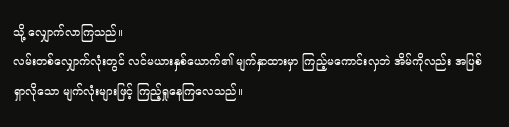သို့ လျှောက်လာကြသည်။
လမ်းတစ်လျှောက်လုံးတွင် လင်မယားနှစ်ယောက်၏ မျက်နှာထားမှာ ကြည့်မကောင်းလှဘဲ အိမ်ကိုလည်း အပြစ်ရှာလိုသော မျက်လုံးများဖြင့် ကြည့်ရှုနေကြလေသည်။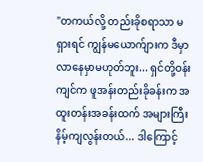"တကယ်လို့ တည်းခိုစရာသာ မရှားရင် ကျွန်မယောက်ျားက ဒီမှာလာနေမှာမဟုတ်ဘူး... ရှင်တို့ဝန်းကျင်က ဖူအန်းတည်းခိုခန်းက အထူးတန်းအခန်းထက် အများကြီး နိမ့်ကျလွန်းတယ်... ဒါကြောင့်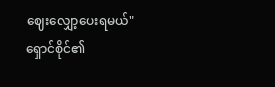ဈေးလျှော့ပေးရမယ်"
ရှောင်စိုင်၏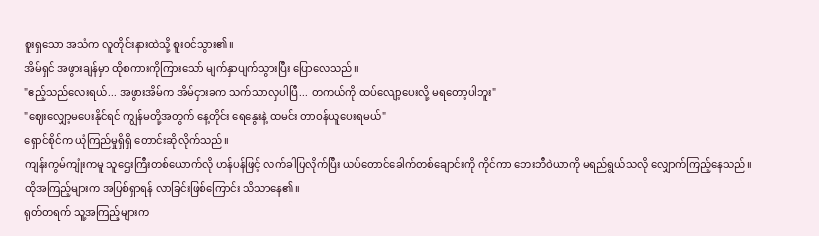စူးရှသော အသံက လူတိုင်းနားထဲသို့ စူးဝင်သွား၏။
အိမ်ရှင် အဖွားချန်မှာ ထိုစကားကိုကြားသော် မျက်နှာပျက်သွားပြီး ပြောလေသည်။
"ဧည့်သည်လေးရယ်... အဖွားအိမ်က အိမ်ငှားခက သက်သာလှပါပြီ... တကယ်ကို ထပ်လျော့ပေးလို့ မရတော့ပါဘူး"
"ဈေးလျှော့မပေးနိုင်ရင် ကျွန်မတို့အတွက် နေ့တိုင်း ရေနွေးနဲ့ ထမင်း တာဝန်ယူပေးရမယ်"
ရှောင်စိုင်က ယုံကြည်မှုရှိရှိ တောင်းဆိုလိုက်သည်။
ကျန်းကွမ်ကျုံးကမူ သူဌေးကြီးတစ်ယောက်လို ဟန်ပန်ဖြင့် လက်ခါပြလိုက်ပြီး ယပ်တောင်ခေါက်တစ်ချောင်းကို ကိုင်ကာ ဘေးဘီဝဲယာကို မရည်ရွယ်သလို လျှောက်ကြည့်နေသည်။
ထိုအကြည့်များက အပြစ်ရှာရန် လာခြင်းဖြစ်ကြောင်း သိသာနေ၏။
ရုတ်တရက် သူ့အကြည့်များက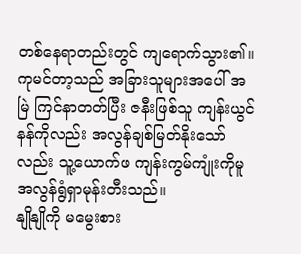တစ်နေရာတည်းတွင် ကျရောက်သွား၏။
ကုမင်တာ့သည် အခြားသူများအပေါ် အမြဲ ကြင်နာတတ်ပြီး ဇနီးဖြစ်သူ ကျန်းယွင်နန်ကိုလည်း အလွန်ချစ်မြတ်နိုးသော်လည်း သူ့ယောက်ဖ ကျန်းကွမ်ကျုံးကိုမူ အလွန်ရွံရှာမုန်းတီးသည်။
နျိုနျိုကို မမွေးစား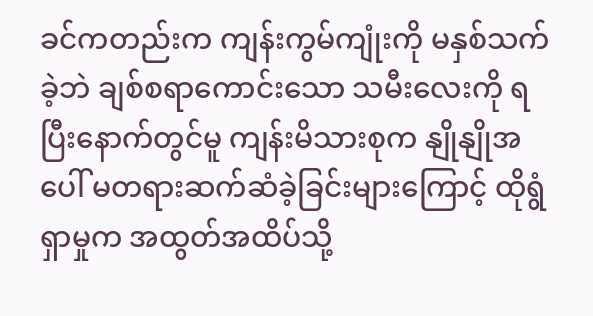ခင်ကတည်းက ကျန်းကွမ်ကျုံးကို မနှစ်သက်ခဲ့ဘဲ ချစ်စရာကောင်းသော သမီးလေးကို ရပြီးနောက်တွင်မူ ကျန်းမိသားစုက နျိုနျိုအပေါ် မတရားဆက်ဆံခဲ့ခြင်းများကြောင့် ထိုရွံရှာမှုက အထွတ်အထိပ်သို့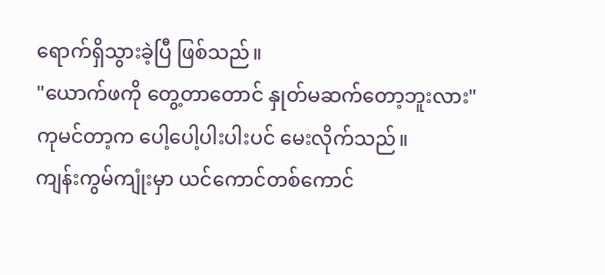ရောက်ရှိသွားခဲ့ပြီ ဖြစ်သည်။
"ယောက်ဖကို တွေ့တာတောင် နှုတ်မဆက်တော့ဘူးလား"
ကုမင်တာ့က ပေါ့ပေါ့ပါးပါးပင် မေးလိုက်သည်။
ကျန်းကွမ်ကျုံးမှာ ယင်ကောင်တစ်ကောင်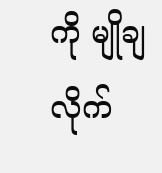ကို မျိုချလိုက်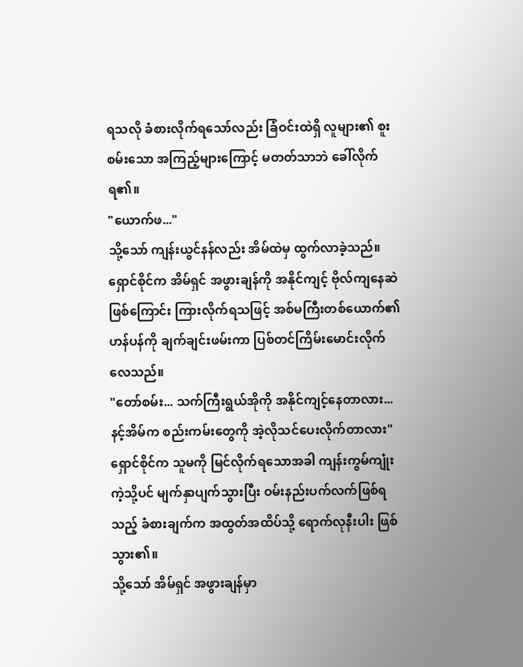ရသလို ခံစားလိုက်ရသော်လည်း ခြံဝင်းထဲရှိ လူများ၏ စူးစမ်းသော အကြည့်များကြောင့် မတတ်သာဘဲ ခေါ်လိုက်ရ၏။
"ယောက်ဖ..."
သို့သော် ကျန်းယွင်နန်လည်း အိမ်ထဲမှ ထွက်လာခဲ့သည်။ ရှောင်စိုင်က အိမ်ရှင် အဖွားချန်ကို အနိုင်ကျင့် ဗိုလ်ကျနေဆဲဖြစ်ကြောင်း ကြားလိုက်ရသဖြင့် အစ်မကြီးတစ်ယောက်၏ ဟန်ပန်ကို ချက်ချင်းဖမ်းကာ ပြစ်တင်ကြိမ်းမောင်းလိုက်လေသည်။
"တော်စမ်း... သက်ကြီးရွယ်အိုကို အနိုင်ကျင့်နေတာလား... နင့်အိမ်က စည်းကမ်းတွေကို အဲ့လိုသင်ပေးလိုက်တာလား"
ရှောင်စိုင်က သူမကို မြင်လိုက်ရသောအခါ ကျန်းကွမ်ကျုံးကဲ့သို့ပင် မျက်နှာပျက်သွားပြီး ဝမ်းနည်းပက်လက်ဖြစ်ရသည့် ခံစားချက်က အထွတ်အထိပ်သို့ ရောက်လုနီးပါး ဖြစ်သွား၏။
သို့သော် အိမ်ရှင် အဖွားချန်မှာ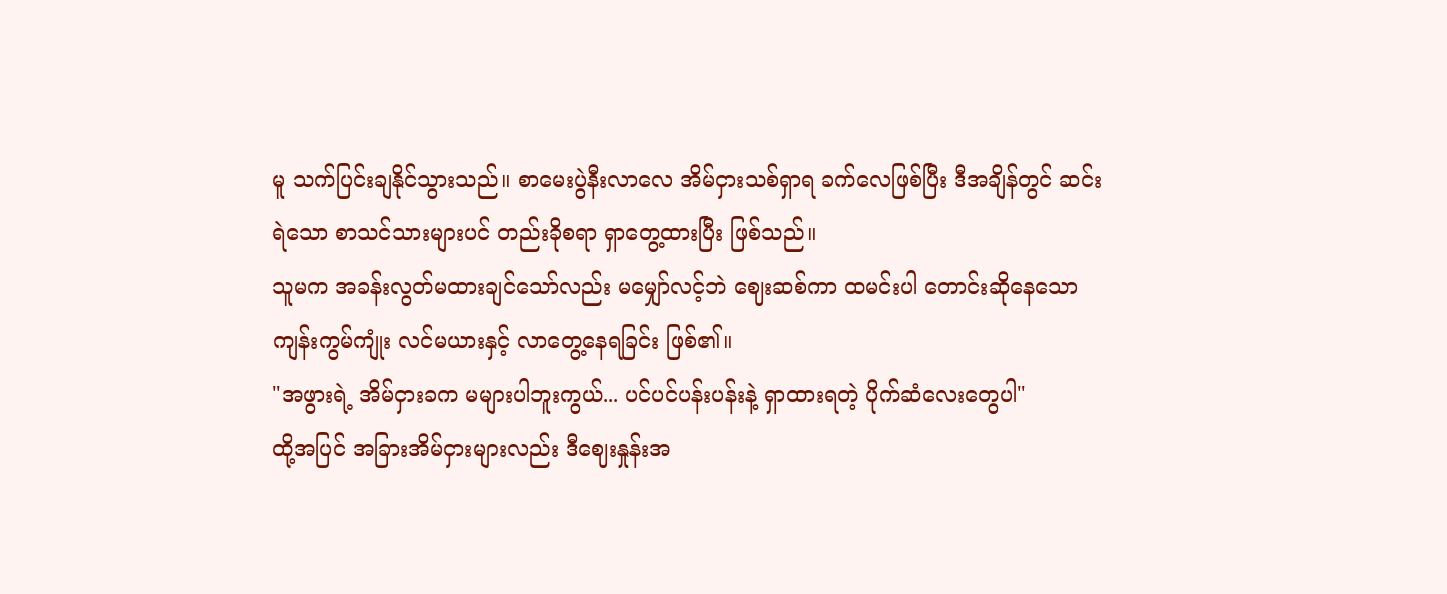မူ သက်ပြင်းချနိုင်သွားသည်။ စာမေးပွဲနီးလာလေ အိမ်ငှားသစ်ရှာရ ခက်လေဖြစ်ပြီး ဒီအချိန်တွင် ဆင်းရဲသော စာသင်သားများပင် တည်းခိုစရာ ရှာတွေ့ထားပြီး ဖြစ်သည်။
သူမက အခန်းလွတ်မထားချင်သော်လည်း မမျှော်လင့်ဘဲ ဈေးဆစ်ကာ ထမင်းပါ တောင်းဆိုနေသော ကျန်းကွမ်ကျုံး လင်မယားနှင့် လာတွေ့နေရခြင်း ဖြစ်၏။
"အဖွားရဲ့ အိမ်ငှားခက မများပါဘူးကွယ်... ပင်ပင်ပန်းပန်းနဲ့ ရှာထားရတဲ့ ပိုက်ဆံလေးတွေပါ"
ထို့အပြင် အခြားအိမ်ငှားများလည်း ဒီဈေးနှုန်းအ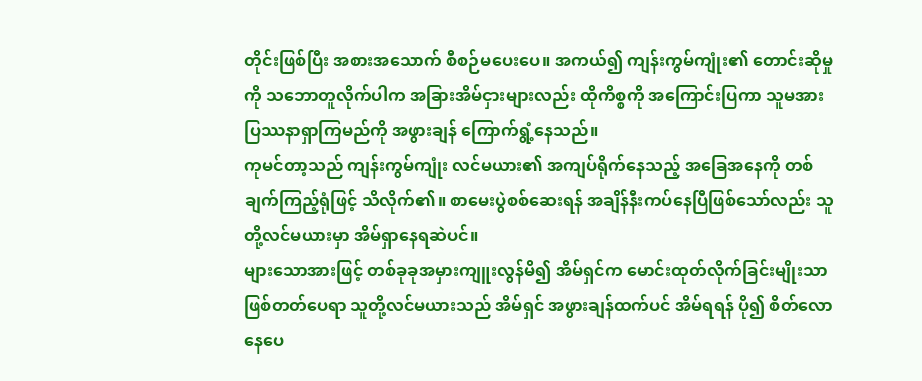တိုင်းဖြစ်ပြီး အစားအသောက် စီစဉ်မပေးပေ။ အကယ်၍ ကျန်းကွမ်ကျုံး၏ တောင်းဆိုမှုကို သဘောတူလိုက်ပါက အခြားအိမ်ငှားများလည်း ထိုကိစ္စကို အကြောင်းပြကာ သူမအား ပြဿနာရှာကြမည်ကို အဖွားချန် ကြောက်ရွံ့နေသည်။
ကုမင်တာ့သည် ကျန်းကွမ်ကျုံး လင်မယား၏ အကျပ်ရိုက်နေသည့် အခြေအနေကို တစ်ချက်ကြည့်ရုံဖြင့် သိလိုက်၏။ စာမေးပွဲစစ်ဆေးရန် အချိန်နီးကပ်နေပြီဖြစ်သော်လည်း သူတို့လင်မယားမှာ အိမ်ရှာနေရဆဲပင်။
များသောအားဖြင့် တစ်ခုခုအမှားကျူးလွန်မိ၍ အိမ်ရှင်က မောင်းထုတ်လိုက်ခြင်းမျိုးသာ ဖြစ်တတ်ပေရာ သူတို့လင်မယားသည် အိမ်ရှင် အဖွားချန်ထက်ပင် အိမ်ရရန် ပို၍ စိတ်လောနေပေ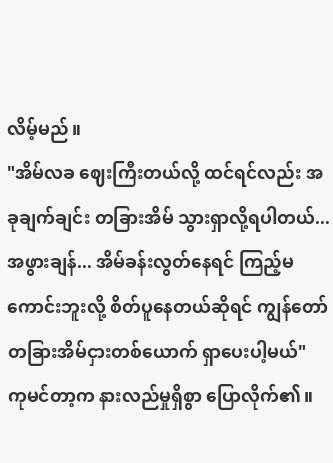လိမ့်မည်။
"အိမ်လခ ဈေးကြီးတယ်လို့ ထင်ရင်လည်း အခုချက်ချင်း တခြားအိမ် သွားရှာလို့ရပါတယ်... အဖွားချန်... အိမ်ခန်းလွတ်နေရင် ကြည့်မကောင်းဘူးလို့ စိတ်ပူနေတယ်ဆိုရင် ကျွန်တော် တခြားအိမ်ငှားတစ်ယောက် ရှာပေးပါ့မယ်"
ကုမင်တာ့က နားလည်မှုရှိစွာ ပြောလိုက်၏။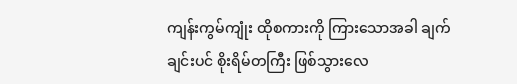ကျန်းကွမ်ကျုံး ထိုစကားကို ကြားသောအခါ ချက်ချင်းပင် စိုးရိမ်တကြီး ဖြစ်သွားလေ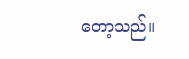တော့သည်။